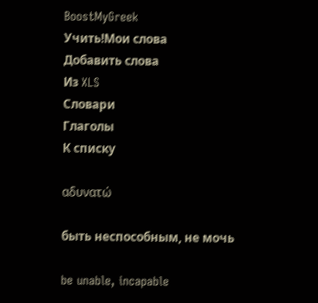BoostMyGreek
Учить!Мои слова
Добавить слова
Из XLS
Словари
Глаголы
К списку

αδυνατώ

быть неспособным, не мочь

be unable, incapable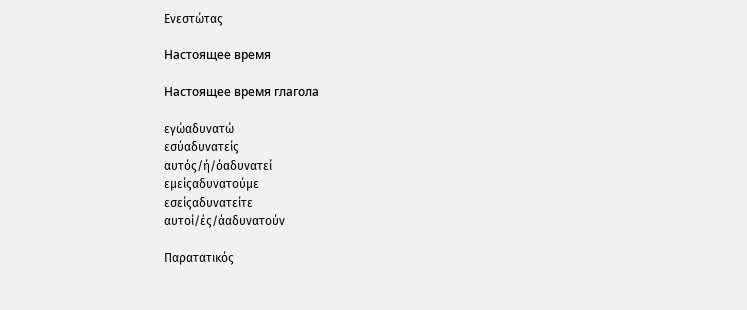Ενεστώτας

Настоящее время

Настоящее время глагола

εγώαδυνατώ
εσύαδυνατείς
αυτός/ή/όαδυνατεί
εμείςαδυνατούμε
εσείςαδυνατείτε
αυτοί/ές/άαδυνατούν

Παρατατικός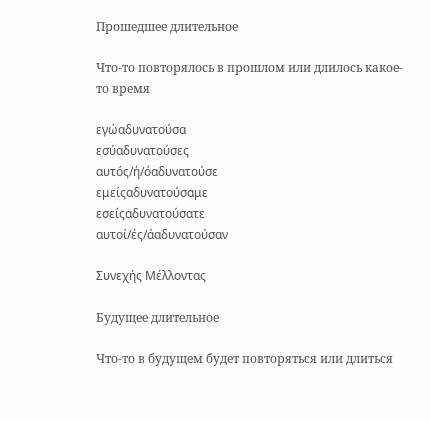Прошедшее длительное

Что-то повторялось в прошлом или длилось какое-то время

εγώαδυνατούσα
εσύαδυνατούσες
αυτός/ή/όαδυνατούσε
εμείςαδυνατούσαμε
εσείςαδυνατούσατε
αυτοί/ές/άαδυνατούσαν

Συνεχής Μέλλοντας

Будущее длительное

Что-то в будущем будет повторяться или длиться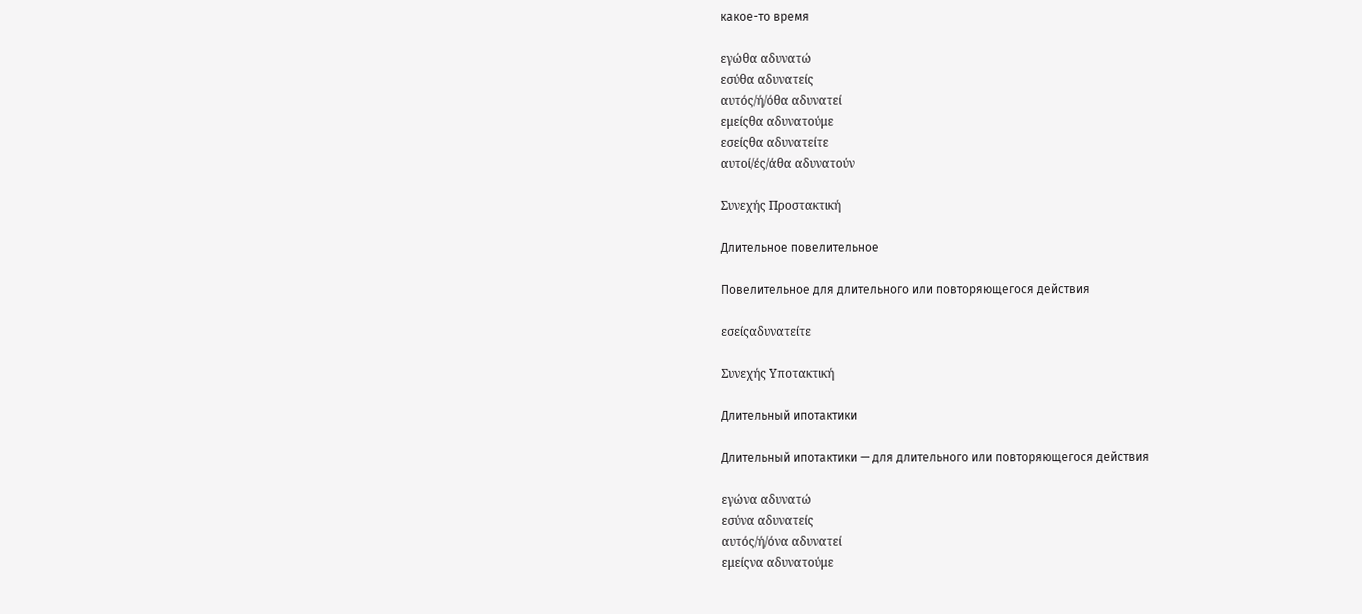какое-то время

εγώθα αδυνατώ
εσύθα αδυνατείς
αυτός/ή/όθα αδυνατεί
εμείςθα αδυνατούμε
εσείςθα αδυνατείτε
αυτοί/ές/άθα αδυνατούν

Συνεχής Προστακτική

Длительное повелительное

Повелительное для длительного или повторяющегося действия

εσείςαδυνατείτε

Συνεχής Υποτακτική

Длительный ипотактики

Длительный ипотактики — для длительного или повторяющегося действия

εγώνα αδυνατώ
εσύνα αδυνατείς
αυτός/ή/όνα αδυνατεί
εμείςνα αδυνατούμε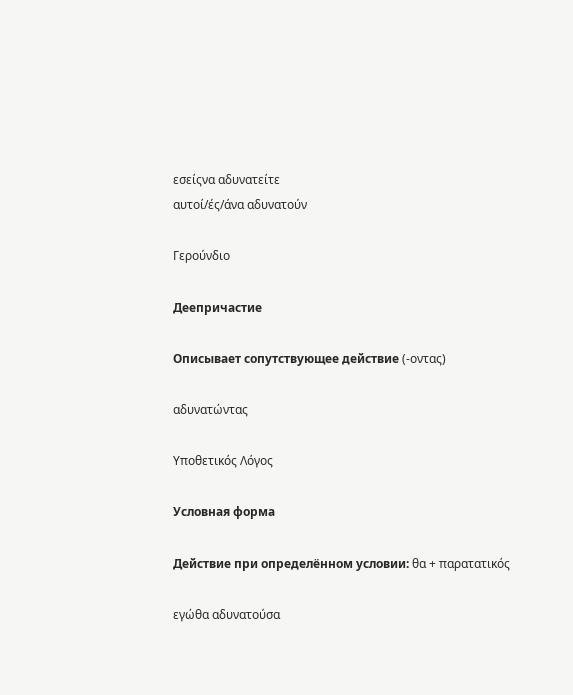εσείςνα αδυνατείτε
αυτοί/ές/άνα αδυνατούν

Γερούνδιο

Деепричастие

Описывает сопутствующее действие (-οντας)

αδυνατώντας

Υποθετικός Λόγος

Условная форма

Действие при определённом условии: θα + παρατατικός

εγώθα αδυνατούσα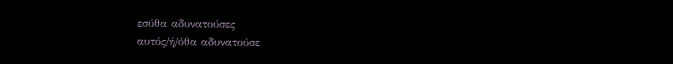εσύθα αδυνατούσες
αυτός/ή/όθα αδυνατούσε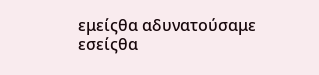εμείςθα αδυνατούσαμε
εσείςθα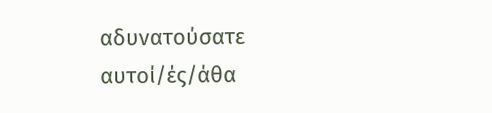αδυνατούσατε
αυτοί/ές/άθα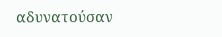αδυνατούσαν